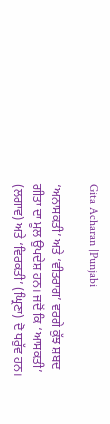Gita Acharan |Punjabi

‘ਅਨਾਸਕਤੀ’ ਅਤੇ ‘ਵੀਤਰਾਗ’ ਵਰਗੇ ਕੁੱਝ ਸ਼ਬਦ ਗੀਤਾ ਦਾ ਮੂਲ ਉਪਦੇਸ਼ ਹਨ। ਜਦੋਂ ਕਿ ‘ਆਸਕਤੀ’ (ਲਗਾਵ) ਅਤੇ ‘ਵਿਰਕਤੀ’ (ਘ੍ਰਿਣਾ) ਦੋ ਧਰੁੱਵ ਹਨ।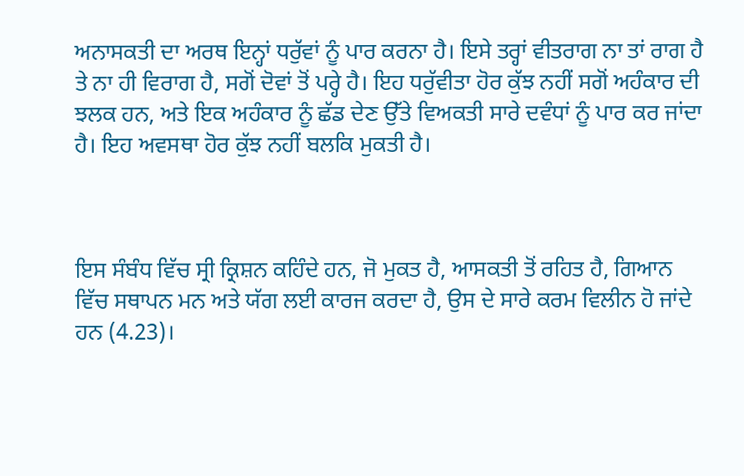ਅਨਾਸਕਤੀ ਦਾ ਅਰਥ ਇਨ੍ਹਾਂ ਧਰੁੱਵਾਂ ਨੂੰ ਪਾਰ ਕਰਨਾ ਹੈ। ਇਸੇ ਤਰ੍ਹਾਂ ਵੀਤਰਾਗ ਨਾ ਤਾਂ ਰਾਗ ਹੈ ਤੇ ਨਾ ਹੀ ਵਿਰਾਗ ਹੈ, ਸਗੋਂ ਦੋਵਾਂ ਤੋਂ ਪਰ੍ਹੇ ਹੈ। ਇਹ ਧਰੁੱਵੀਤਾ ਹੋਰ ਕੁੱਝ ਨਹੀਂ ਸਗੋਂ ਅਹੰਕਾਰ ਦੀ ਝਲਕ ਹਨ, ਅਤੇ ਇਕ ਅਹੰਕਾਰ ਨੂੰ ਛੱਡ ਦੇਣ ਉੱਤੇ ਵਿਅਕਤੀ ਸਾਰੇ ਦਵੰਧਾਂ ਨੂੰ ਪਾਰ ਕਰ ਜਾਂਦਾ ਹੈ। ਇਹ ਅਵਸਥਾ ਹੋਰ ਕੁੱਝ ਨਹੀਂ ਬਲਕਿ ਮੁਕਤੀ ਹੈ।



ਇਸ ਸੰਬੰਧ ਵਿੱਚ ਸ੍ਰੀ ਕ੍ਰਿਸ਼ਨ ਕਹਿੰਦੇ ਹਨ, ਜੋ ਮੁਕਤ ਹੈ, ਆਸਕਤੀ ਤੋਂ ਰਹਿਤ ਹੈ, ਗਿਆਨ ਵਿੱਚ ਸਥਾਪਨ ਮਨ ਅਤੇ ਯੱਗ ਲਈ ਕਾਰਜ ਕਰਦਾ ਹੈ, ਉਸ ਦੇ ਸਾਰੇ ਕਰਮ ਵਿਲੀਨ ਹੋ ਜਾਂਦੇ ਹਨ (4.23)।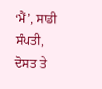‘ਮੈਂ’, ਸਾਡੀ ਸੰਪਤੀ, ਦੋਸਤ ਤੇ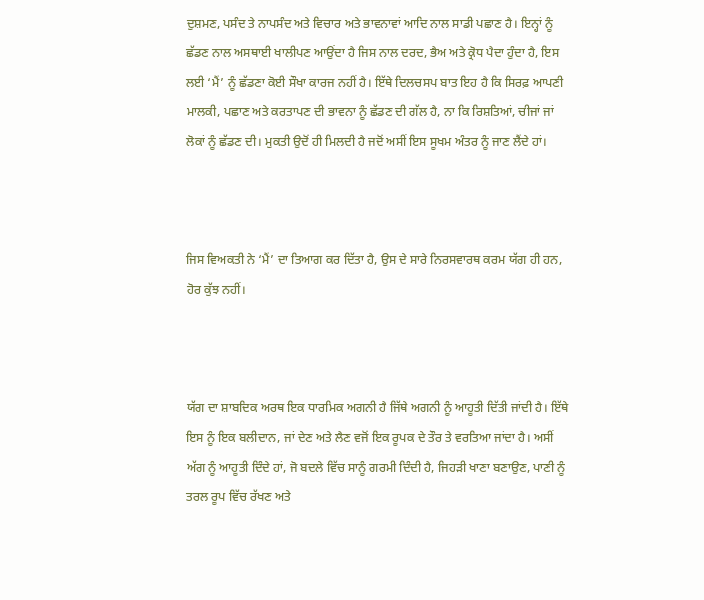ਦੁਸ਼ਮਣ, ਪਸੰਦ ਤੇ ਨਾਪਸੰਦ ਅਤੇ ਵਿਚਾਰ ਅਤੇ ਭਾਵਨਾਵਾਂ ਆਦਿ ਨਾਲ ਸਾਡੀ ਪਛਾਣ ਹੈ। ਇਨ੍ਹਾਂ ਨੂੰ ਛੱਡਣ ਨਾਲ ਅਸਥਾਈ ਖਾਲੀਪਣ ਆਉਂਦਾ ਹੈ ਜਿਸ ਨਾਲ ਦਰਦ, ਭੈਅ ਅਤੇ ਕ੍ਰੋਧ ਪੈਦਾ ਹੁੰਦਾ ਹੈ, ਇਸ ਲਈ ‘ਮੈਂ’ ਨੂੰ ਛੱਡਣਾ ਕੋਈ ਸੌਖਾ ਕਾਰਜ ਨਹੀਂ ਹੈ। ਇੱਥੇ ਦਿਲਚਸਪ ਬਾਤ ਇਹ ਹੈ ਕਿ ਸਿਰਫ਼ ਆਪਣੀ ਮਾਲਕੀ, ਪਛਾਣ ਅਤੇ ਕਰਤਾਪਣ ਦੀ ਭਾਵਨਾ ਨੂੰ ਛੱਡਣ ਦੀ ਗੱਲ ਹੈ, ਨਾ ਕਿ ਰਿਸ਼ਤਿਆਂ, ਚੀਜਾਂ ਜਾਂ ਲੋਕਾਂ ਨੂੰ ਛੱਡਣ ਦੀ। ਮੁਕਤੀ ਉਦੋਂ ਹੀ ਮਿਲਦੀ ਹੈ ਜਦੋਂ ਅਸੀਂ ਇਸ ਸੂਖਮ ਅੰਤਰ ਨੂੰ ਜਾਣ ਲੈਂਦੇ ਹਾਂ।



ਜਿਸ ਵਿਅਕਤੀ ਨੇ ‘ਮੈਂ’ ਦਾ ਤਿਆਗ ਕਰ ਦਿੱਤਾ ਹੈ, ਉਸ ਦੇ ਸਾਰੇ ਨਿਰਸਵਾਰਥ ਕਰਮ ਯੱਗ ਹੀ ਹਨ, ਹੋਰ ਕੁੱਝ ਨਹੀਂ।



ਯੱਗ ਦਾ ਸ਼ਾਬਦਿਕ ਅਰਥ ਇਕ ਧਾਰਮਿਕ ਅਗਨੀ ਹੈ ਜਿੱਥੇ ਅਗਨੀ ਨੂੰ ਆਹੂਤੀ ਦਿੱਤੀ ਜਾਂਦੀ ਹੈ। ਇੱਥੇ ਇਸ ਨੂੰ ਇਕ ਬਲੀਦਾਨ, ਜਾਂ ਦੇਣ ਅਤੇ ਲੈਣ ਵਜੋਂ ਇਕ ਰੂਪਕ ਦੇ ਤੌਰ ਤੇ ਵਰਤਿਆ ਜਾਂਦਾ ਹੈ। ਅਸੀਂ ਅੱਗ ਨੂੰ ਆਹੂਤੀ ਦਿੰਦੇ ਹਾਂ, ਜੋ ਬਦਲੇ ਵਿੱਚ ਸਾਨੂੰ ਗਰਮੀ ਦਿੰਦੀ ਹੈ, ਜਿਹੜੀ ਖਾਣਾ ਬਣਾਉਣ, ਪਾਣੀ ਨੂੰ ਤਰਲ ਰੂਪ ਵਿੱਚ ਰੱਖਣ ਅਤੇ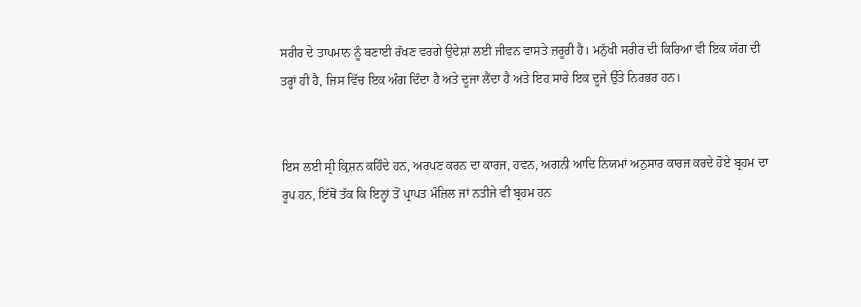ਸਰੀਰ ਦੇ ਤਾਪਮਾਨ ਨੂੰ ਬਣਾਈ ਰੱਖਣ ਵਰਗੇ ਉਦੇਸ਼ਾਂ ਲਈ ਜੀਵਨ ਵਾਸਤੇ ਜ਼ਰੂਰੀ ਹੈ। ਮਨੁੱਖੀ ਸਰੀਰ ਦੀ ਕਿਰਿਆ ਵੀ ਇਕ ਯੱਗ ਦੀ ਤਰ੍ਹਾਂ ਹੀ ਹੈ, ਜਿਸ ਵਿੱਚ ਇਕ ਅੰਗ ਦਿੰਦਾ ਹੈ ਅਤੇ ਦੂਜਾ ਲੈਂਦਾ ਹੈ ਅਤੇ ਇਹ ਸਾਰੇ ਇਕ ਦੂਜੇ ਉੱਤੇ ਨਿਰਭਰ ਹਨ।


ਇਸ ਲਈ ਸ੍ਰੀ ਕ੍ਰਿਸ਼ਨ ਕਹਿੰਦੇ ਹਨ, ਅਰਪਣ ਕਰਨ ਦਾ ਕਾਰਜ, ਹਵਨ, ਅਗਨੀ ਆਦਿ ਨਿਯਮਾਂ ਅਨੁਸਾਰ ਕਾਰਜ ਕਰਦੇ ਹੋਏ ਬ੍ਰਹਮ ਦਾ ਰੂਪ ਹਨ, ਇੱਥੋਂ ਤੱਕ ਕਿ ਇਨ੍ਹਾਂ ਤੋਂ ਪ੍ਰਾਪਤ ਮੰਜ਼ਿਲ ਜਾਂ ਨਤੀਜੇ ਵੀ ਬ੍ਰਹਮ ਹਨ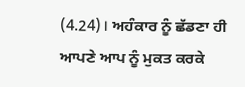(4.24)। ਅਹੰਕਾਰ ਨੂੰ ਛੱਡਣਾ ਹੀ ਆਪਣੇ ਆਪ ਨੂੰ ਮੁਕਤ ਕਰਕੇ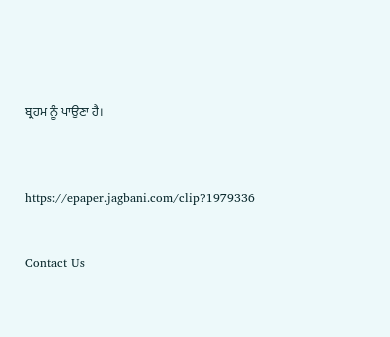ਬ੍ਰਹਮ ਨੂੰ ਪਾਉਣਾ ਹੈ।



https://epaper.jagbani.com/clip?1979336


Contact Us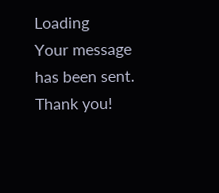Loading
Your message has been sent. Thank you!